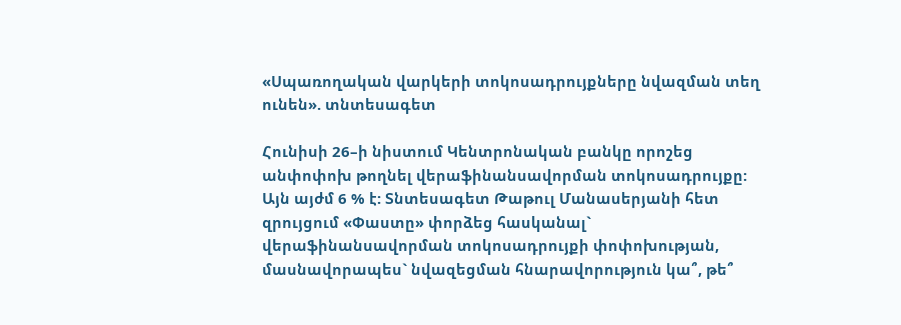«Սպառողական վարկերի տոկոսադրույքները նվազման տեղ ունեն». տնտեսագետ

Հունիսի 26–ի նիստում Կենտրոնական բանկը որոշեց անփոփոխ թողնել վերաֆինանսավորման տոկոսադրույքը: Այն այժմ 6 % է: Տնտեսագետ Թաթուլ Մանասերյանի հետ զրույցում «Փաստը» փորձեց հասկանալ` վերաֆինանսավորման տոկոսադրույքի փոփոխության, մասնավորապես` նվազեցման հնարավորություն կա՞, թե՞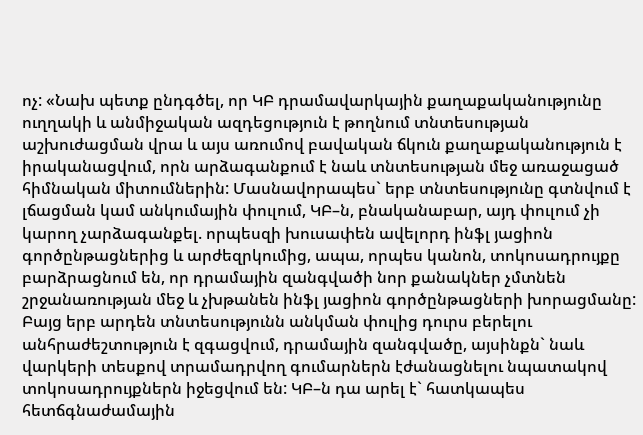ոչ: «Նախ պետք ընդգծել, որ ԿԲ դրամավարկային քաղաքականությունը ուղղակի և անմիջական ազդեցություն է թողնում տնտեսության աշխուժացման վրա և այս առումով բավական ճկուն քաղաքականություն է իրականացվում, որն արձագանքում է նաև տնտեսության մեջ առաջացած հիմնական միտումներին: Մասնավորապես` երբ տնտեսությունը գտնվում է լճացման կամ անկումային փուլում, ԿԲ–ն, բնականաբար, այդ փուլում չի կարող չարձագանքել. որպեսզի խուսափեն ավելորդ ինֆլ յացիոն գործընթացներից և արժեզրկումից, ապա, որպես կանոն, տոկոսադրույքը բարձրացնում են, որ դրամային զանգվածի նոր քանակներ չմտնեն շրջանառության մեջ և չխթանեն ինֆլ յացիոն գործընթացների խորացմանը: Բայց երբ արդեն տնտեսությունն անկման փուլից դուրս բերելու անհրաժեշտություն է զգացվում, դրամային զանգվածը, այսինքն` նաև վարկերի տեսքով տրամադրվող գումարներն էժանացնելու նպատակով տոկոսադրույքներն իջեցվում են: ԿԲ–ն դա արել է` հատկապես հետճգնաժամային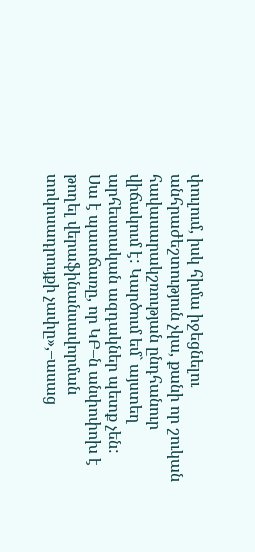փուլում, իսկ հիմա իջեցնելու անհրաժեշտություն չկա, քանի որ շուկան հավասարակշռության ընդհանուր վիճակում է: Կարծում եմ` այստեղ արհեստական ազդակներ պետք չեն: Սա է պատճառը, որ ԿԲ–ն անփոփոխ է թողել վերաֆինանսավորման տոկոսադրույքի չափը»,–ասաց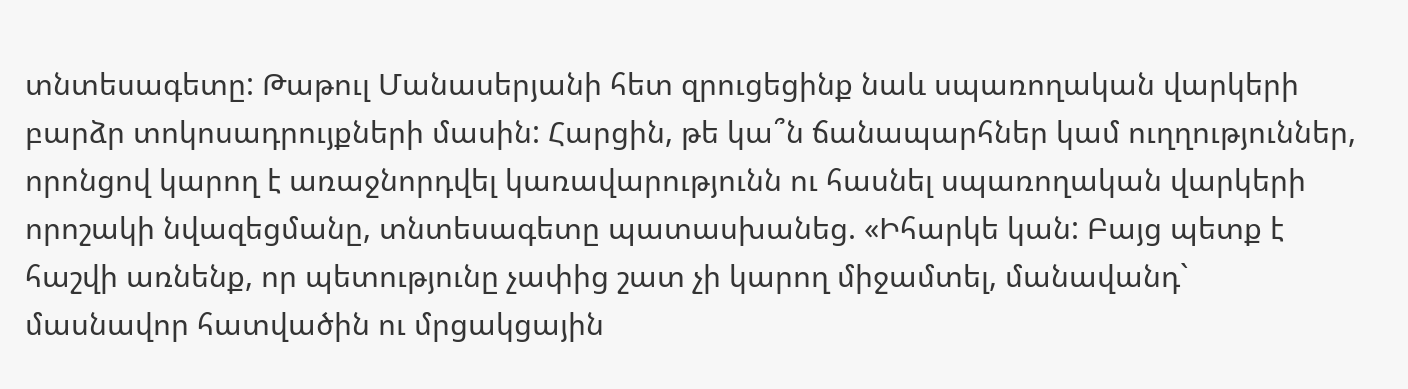տնտեսագետը: Թաթուլ Մանասերյանի հետ զրուցեցինք նաև սպառողական վարկերի բարձր տոկոսադրույքների մասին: Հարցին, թե կա՞ն ճանապարհներ կամ ուղղություններ, որոնցով կարող է առաջնորդվել կառավարությունն ու հասնել սպառողական վարկերի որոշակի նվազեցմանը, տնտեսագետը պատասխանեց. «Իհարկե կան: Բայց պետք է հաշվի առնենք, որ պետությունը չափից շատ չի կարող միջամտել, մանավանդ` մասնավոր հատվածին ու մրցակցային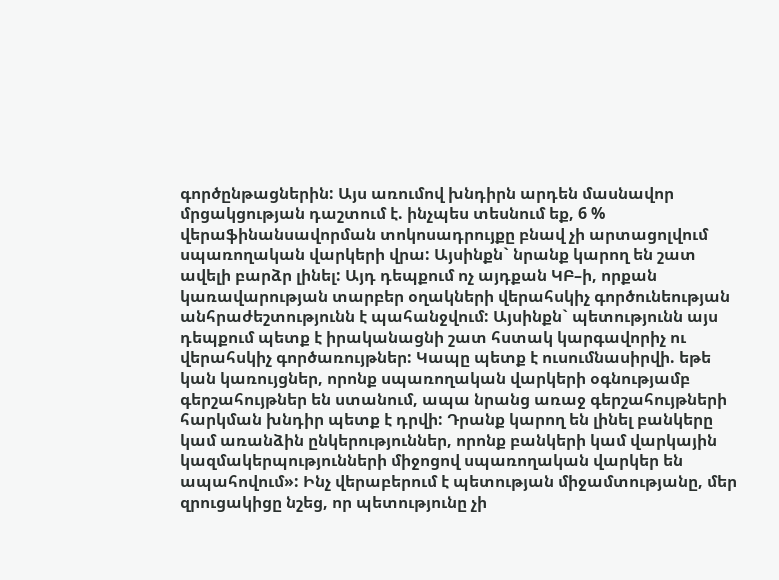գործընթացներին: Այս առումով խնդիրն արդեն մասնավոր մրցակցության դաշտում է. ինչպես տեսնում եք, 6 % վերաֆինանսավորման տոկոսադրույքը բնավ չի արտացոլվում սպառողական վարկերի վրա: Այսինքն` նրանք կարող են շատ ավելի բարձր լինել: Այդ դեպքում ոչ այդքան ԿԲ–ի, որքան կառավարության տարբեր օղակների վերահսկիչ գործունեության անհրաժեշտությունն է պահանջվում: Այսինքն` պետությունն այս դեպքում պետք է իրականացնի շատ հստակ կարգավորիչ ու վերահսկիչ գործառույթներ: Կապը պետք է ուսումնասիրվի. եթե կան կառույցներ, որոնք սպառողական վարկերի օգնությամբ գերշահույթներ են ստանում, ապա նրանց առաջ գերշահույթների հարկման խնդիր պետք է դրվի: Դրանք կարող են լինել բանկերը կամ առանձին ընկերություններ, որոնք բանկերի կամ վարկային կազմակերպությունների միջոցով սպառողական վարկեր են ապահովում»: Ինչ վերաբերում է պետության միջամտությանը, մեր զրուցակիցը նշեց, որ պետությունը չի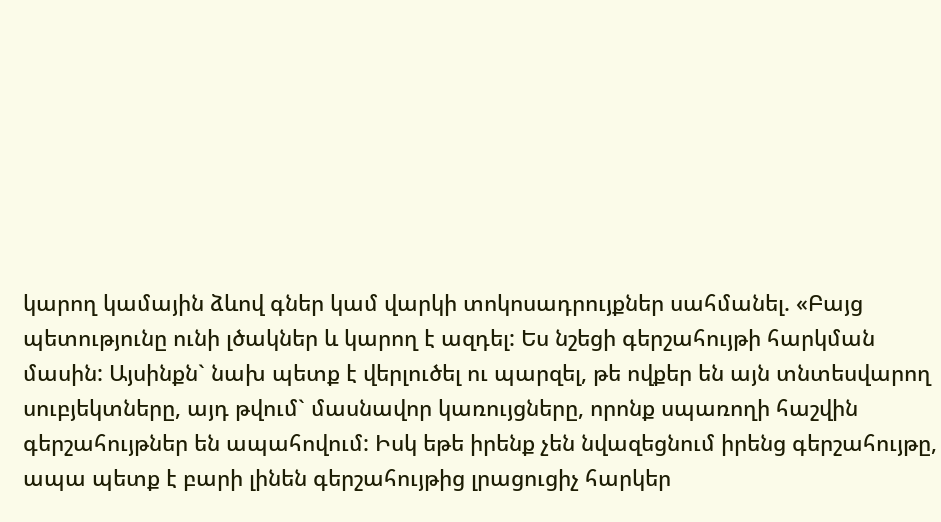կարող կամային ձևով գներ կամ վարկի տոկոսադրույքներ սահմանել. «Բայց պետությունը ունի լծակներ և կարող է ազդել: Ես նշեցի գերշահույթի հարկման մասին: Այսինքն` նախ պետք է վերլուծել ու պարզել, թե ովքեր են այն տնտեսվարող սուբյեկտները, այդ թվում` մասնավոր կառույցները, որոնք սպառողի հաշվին գերշահույթներ են ապահովում: Իսկ եթե իրենք չեն նվազեցնում իրենց գերշահույթը, ապա պետք է բարի լինեն գերշահույթից լրացուցիչ հարկեր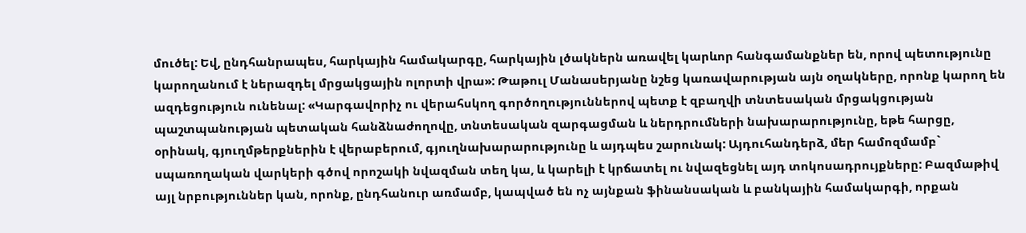մուծել: Եվ, ընդհանրապես, հարկային համակարգը, հարկային լծակներն առավել կարևոր հանգամանքներ են, որով պետությունը կարողանում է ներազդել մրցակցային ոլորտի վրա»: Թաթուլ Մանասերյանը նշեց կառավարության այն օղակները, որոնք կարող են ազդեցություն ունենալ: «Կարգավորիչ ու վերահսկող գործողություններով պետք է զբաղվի տնտեսական մրցակցության պաշտպանության պետական հանձնաժողովը, տնտեսական զարգացման և ներդրումների նախարարությունը, եթե հարցը, օրինակ, գյուղմթերքներին է վերաբերում, գյուղնախարարությունը և այդպես շարունակ: Այդուհանդերձ, մեր համոզմամբ` սպառողական վարկերի գծով որոշակի նվազման տեղ կա, և կարելի է կրճատել ու նվազեցնել այդ տոկոսադրույքները: Բազմաթիվ այլ նրբություններ կան, որոնք, ընդհանուր առմամբ, կապված են ոչ այնքան ֆինանսական և բանկային համակարգի, որքան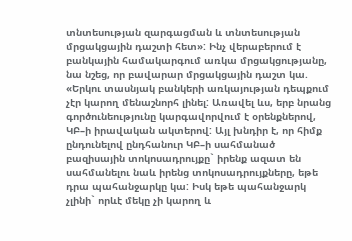տնտեսության զարգացման և տնտեսության մրցակցային դաշտի հետ»: Ինչ վերաբերում է բանկային համակարգում առկա մրցակցությանը, նա նշեց, որ բավարար մրցակցային դաշտ կա. «Երկու տասնյակ բանկերի առկայության դեպքում չէր կարող մենաշնորհ լինել: Առավել ևս, երբ նրանց գործունեությունը կարգավորվում է օրենքներով, ԿԲ–ի իրավական ակտերով: Այլ խնդիր է, որ հիմք ընդունելով ընդհանուր ԿԲ–ի սահմանած բազիսային տոկոսադրույքը` իրենք ազատ են սահմանելու նաև իրենց տոկոսադրույքները, եթե դրա պահանջարկը կա: Իսկ եթե պահանջարկ չլինի` որևէ մեկը չի կարող և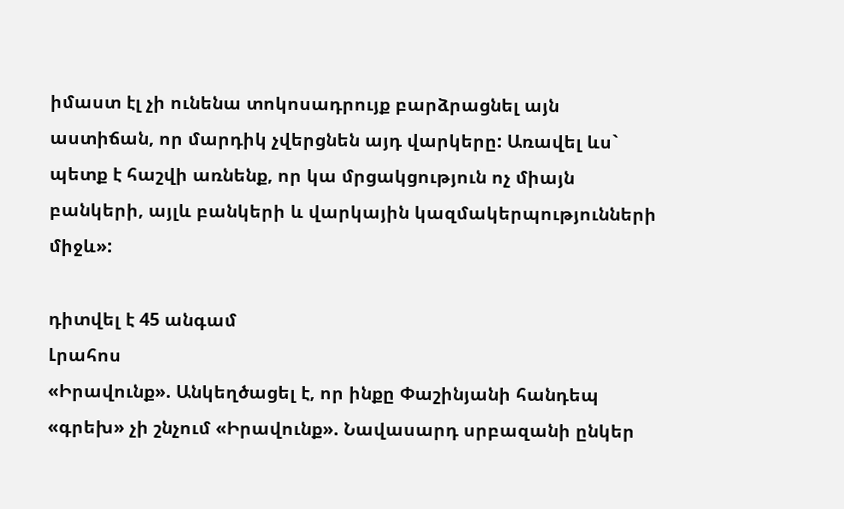իմաստ էլ չի ունենա տոկոսադրույք բարձրացնել այն աստիճան, որ մարդիկ չվերցնեն այդ վարկերը: Առավել ևս` պետք է հաշվի առնենք, որ կա մրցակցություն ոչ միայն բանկերի, այլև բանկերի և վարկային կազմակերպությունների միջև»:

դիտվել է 45 անգամ
Լրահոս
«Իրավունք». Անկեղծացել է, որ ինքը Փաշինյանի հանդեպ «գրեխ» չի շնչում «Իրավունք». Նավասարդ սրբազանի ընկեր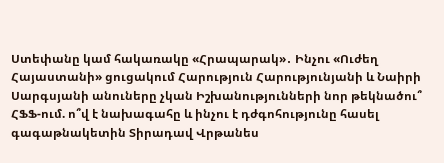Ստեփանը կամ հակառակը «Հրապարակ»․ Ինչու «Ուժեղ Հայաստանի» ցուցակում Հարություն Հարությունյանի և Նաիրի Սարգսյանի անուները չկան Իշխանությունների նոր թեկնածու՞ ՀՖՖ-ում. ո՞վ է նախագահը և ինչու է դժգոհությունը հասել գագաթնակետին Տիրադավ Վրթանես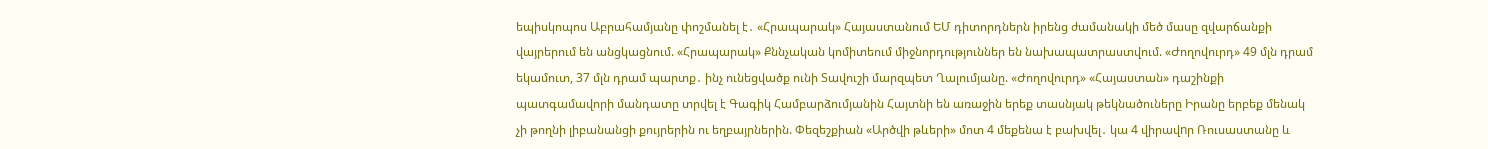եպիսկոպոս Աբրահամյանը փոշմանել է․ «Հրապարակ» Հայաստանում ԵՄ դիտորդներն իրենց ժամանակի մեծ մասը զվարճանքի վայրերում են անցկացնում. «Հրապարակ» Քննչական կոմիտեում միջնորդություններ են նախապատրաստվում. «Ժողովուրդ» 49 մլն դրամ եկամուտ, 37 մլն դրամ պարտք․ ինչ ունեցվածք ունի Տավուշի մարզպետ Ղալումյանը. «Ժողովուրդ» «Հայաստան» դաշինքի պատգամավորի մանդատը տրվել է Գագիկ Համբարձումյանին Հայտնի են առաջին երեք տասնյակ թեկնածուները Իրանը երբեք մենակ չի թողնի լիբանանցի քույրերին ու եղբայրներին. Փեզեշքիան «Արծվի թևերի» մոտ 4 մեքենա է բախվել․ կա 4 վիրավnր Ռուսաստանը և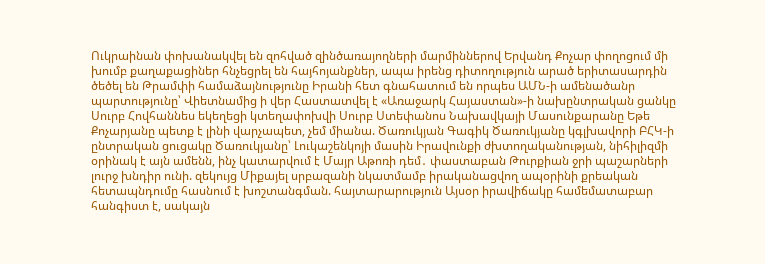Ուկրաինան փոխանակվել են զոհված զինծառայողների մարմիններով Երվանդ Քոչար փողոցում մի խումբ քաղաքացիներ հնչեցրել են հայհոյանքներ, ապա իրենց դիտողություն արած երիտասարդին ծեծել են Թրամփի համաձայնությունը Իրանի հետ գնահատում են որպես ԱՄՆ-ի ամենածանր պարտությունը՝ Վիետնամից ի վեր Հաստատվել է «Առաջարկ Հայաստան»-ի նախընտրական ցանկը Սուրբ Հովհաննես եկեղեցի կտեղափոխվի Սուրբ Ստեփանոս Նախավկայի Մասունքարանը Եթե Քոչարյանը պետք է լինի վարչապետ, չեմ միանա. Ծառուկյան Գագիկ Ծառուկյանը կգլխավորի ԲՀԿ-ի ընտրական ցուցակը Ծառուկյանը՝ Լուկաշենկոյի մասին Իրավունքի ժխտողականության, նիհիլիզմի օրինակ է այն ամենն, ինչ կատարվում է Մայր Աթոռի դեմ․ փաստաբան Թուրքիան ջրի պաշարների լուրջ խնդիր ունի. զեկույց Միքայել սրբազանի նկատմամբ իրականացվող ապօրինի քրեական հետապնդումը հասնում է խոշտանգման. հայտարարություն Այսօր իրավիճակը համեմատաբար հանգիստ է, սակայն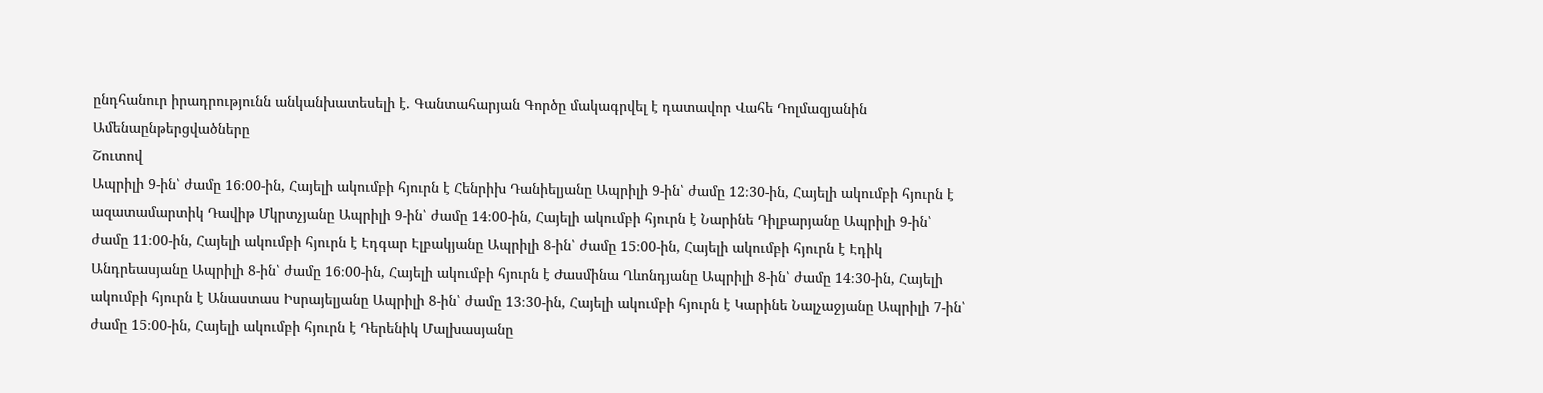ընդհանուր իրադրությունն անկանխատեսելի է. Գանտահարյան Գործը մակագրվել է դատավոր Վահե Դոլմազյանին
Ամենաընթերցվածները
Շուտով
Ապրիլի 9-ին՝ ժամը 16։00-ին, Հայելի ակումբի հյուրն է Հենրիխ Դանիելյանը Ապրիլի 9-ին՝ ժամը 12։30-ին, Հայելի ակումբի հյուրն է ազատամարտիկ Դավիթ Մկրտչյանը Ապրիլի 9-ին՝ ժամը 14։00-ին, Հայելի ակումբի հյուրն է Նարինե Դիլբարյանը Ապրիլի 9-ին՝ ժամը 11։00-ին, Հայելի ակումբի հյուրն է Էդգար Էլբակյանը Ապրիլի 8-ին՝ ժամը 15։00-ին, Հայելի ակումբի հյուրն է Էդիկ Անդրեասյանը Ապրիլի 8-ին՝ ժամը 16։00-ին, Հայելի ակումբի հյուրն է Ժասմինա Ղևոնդյանը Ապրիլի 8-ին՝ ժամը 14։30-ին, Հայելի ակումբի հյուրն է Անաստաս Իսրայելյանը Ապրիլի 8-ին՝ ժամը 13։30-ին, Հայելի ակումբի հյուրն է Կարինե Նալչաջյանը Ապրիլի 7-ին՝ ժամը 15։00-ին, Հայելի ակումբի հյուրն է Դերենիկ Մալխասյանը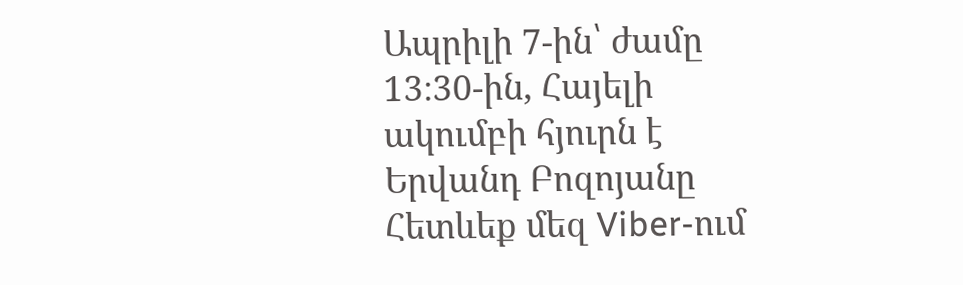Ապրիլի 7-ին՝ ժամը 13։30-ին, Հայելի ակումբի հյուրն է Երվանդ Բոզոյանը
Հետևեք մեզ Viber-ում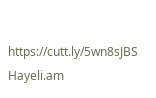https://cutt.ly/5wn8sJBS
Hayeli.am